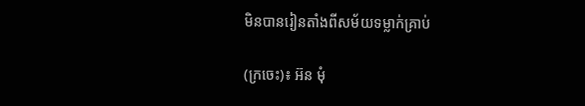មិនបានរៀនតាំងពីសម័យទម្លាក់គ្រាប់

(ក្រចេះ)៖ អ៊ន មុំ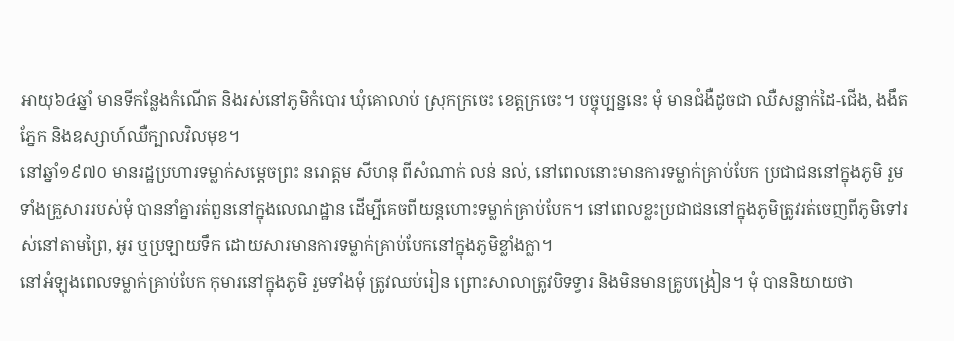អាយុ៦៤ឆ្នាំ មានទីកន្លែងកំណើត និងរស់នៅភូមិកំបោរ ឃុំគោលាប់ ស្រុកក្រចេះ ខេត្តក្រចេះ។ បច្ចុប្បន្ននេះ មុំ មានជំងឺដូចជា ឈឺសន្លាក់ដៃ-ជើង, ងងឹតភ្នែក និងឧស្សាហ៍ឈឺក្បាលវិលមុខ។
នៅឆ្នាំ១៩៧០ មានរដ្ឋប្រហារទម្លាក់សម្ដេចព្រះ នរោត្ដម សីហនុ ពីសំណាក់ លន់ នល់, នៅពេលនោះមានការទម្លាក់គ្រាប់បែក ប្រជាជននៅក្នុងភូមិ រួមទាំងគ្រួសាររបស់មុំ បាននាំគ្នារត់ពួននៅក្នុងលេណដ្ឋាន ដើម្បីគេចពីយន្តហោះទម្លាក់គ្រាប់បែក។ នៅពេលខ្លះប្រជាជននៅក្នុងភូមិត្រូវរត់ចេញពីភូមិទៅរស់នៅតាមព្រៃ, អូរ ឬប្រឡាយទឹក ដោយសារមានការទម្លាក់គ្រាប់បែកនៅក្នុងភូមិខ្លាំងក្លា។
នៅអំឡុងពេលទម្លាក់គ្រាប់បែក កុមារនៅក្នុងភូមិ រួមទាំងមុំ ត្រូវឈប់រៀន ព្រោះសាលាត្រូវបិទទ្វារ និងមិនមានគ្រូបង្រៀន។ មុំ បាននិយាយថា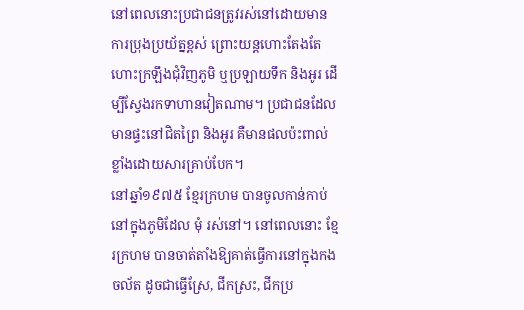នៅពេលនោះប្រជាជនត្រូវរស់នៅដោយមានការប្រុងប្រយ័ត្នខ្ពស់ ព្រោះយន្តហោះតែងតែហោះក្រឡឹងជុំវិញភូមិ ឬប្រឡាយទឹក និងអូរ ដើម្បីស្វែងរកទាហានវៀតណាម។ ប្រជាជនដែលមានផ្ទះនៅជិតព្រៃ និងអូរ គឺមានផលប៉ះពាល់ខ្លាំងដោយសារគ្រាប់បែក។
នៅឆ្នាំ១៩៧៥ ខ្មែរក្រហម បានចូលកាន់កាប់នៅក្នុងភូមិដែល មុំ រស់នៅ។ នៅពេលនោះ ខ្មែរក្រហម បានចាត់តាំងឱ្យគាត់ធ្វើការនៅក្នុងកងចល័ត ដូចជាធ្វើស្រែ, ជីកស្រះ, ជីកប្រ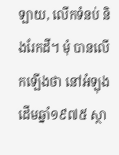ឡាយ, លើកទំនប់ និងរែកដី។ មុំ បានលើកឡើងថា នៅអំឡុងដើមឆ្នាំ១៩៧៥ ស្ថា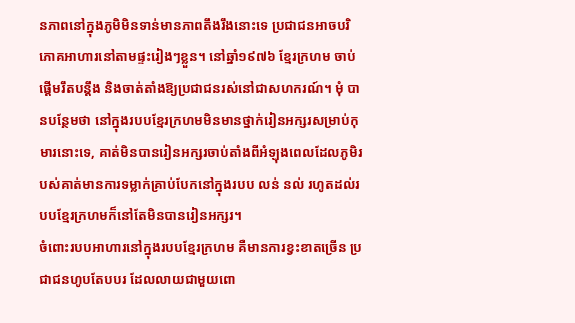នភាពនៅក្នុងភូមិមិនទាន់មានភាពតឹងរឹងនោះទេ ប្រជាជនអាចបរិភោគអាហារនៅតាមផ្ទះរៀងៗខ្លួន។ នៅឆ្នាំ១៩៧៦ ខ្មែរក្រហម ចាប់ផ្ដើមរឹតបន្តឹង និងចាត់តាំងឱ្យប្រជាជនរស់នៅជាសហករណ៍។ មុំ បានបន្ថែមថា នៅក្នុងរបបខ្មែរក្រហមមិនមានថ្នាក់រៀនអក្សរសម្រាប់កុមារនោះទេ, គាត់មិនបានរៀនអក្សរចាប់តាំងពីអំឡុងពេលដែលភូមិរបស់គាត់មានការទម្លាក់គ្រាប់បែកនៅក្នុងរបប លន់ នល់ រហូតដល់របបខ្មែរក្រហមក៏នៅតែមិនបានរៀនអក្សរ។
ចំពោះរបបអាហារនៅក្នុងរបបខ្មែរក្រហម គឺមានការខ្វះខាតច្រើន ប្រជាជនហូបតែបបរ ដែលលាយជាមួយពោ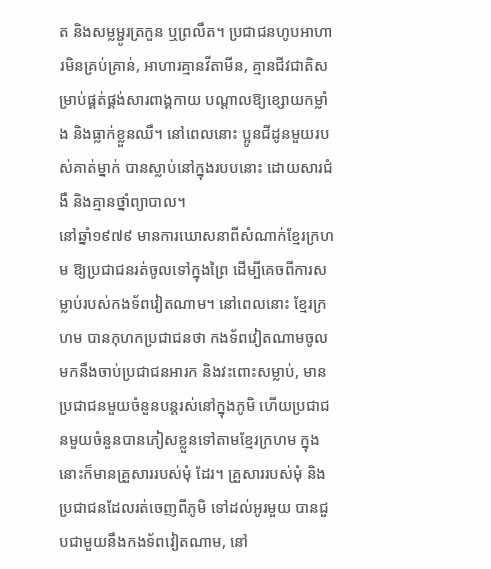ត និងសម្លម្ជូរត្រកួន ឬព្រលឹត។ ប្រជាជនហូបអាហារមិនគ្រប់គ្រាន់, អាហារគ្មានវីតាមីន, គ្មានជីវជាតិសម្រាប់ផ្គត់ផ្គង់សារពាង្គកាយ បណ្ដាលឱ្យខ្សោយកម្លាំង និងធ្លាក់ខ្លួនឈឺ។ នៅពេលនោះ ប្អូនជីដូនមួយរបស់គាត់ម្នាក់ បានស្លាប់នៅក្នុងរបបនោះ ដោយសារជំងឺ និងគ្មានថ្នាំព្យាបាល។
នៅឆ្នាំ១៩៧៩ មានការឃោសនាពីសំណាក់ខ្មែរក្រហម ឱ្យប្រជាជនរត់ចូលទៅក្នុងព្រៃ ដើម្បីគេចពីការសម្លាប់របស់កងទ័ពវៀតណាម។ នៅពេលនោះ ខ្មែរក្រហម បានកុហកប្រជាជនថា កងទ័ពវៀតណាមចូលមកនឹងចាប់ប្រជាជនអារក និងវះពោះសម្លាប់, មានប្រជាជនមួយចំនួនបន្តរស់នៅក្នុងភូមិ ហើយប្រជាជនមួយចំនួនបានភៀសខ្លួនទៅតាមខ្មែរក្រហម ក្នុងនោះក៏មានគ្រួសាររបស់មុំ ដែរ។ គ្រួសាររបស់មុំ និងប្រជាជនដែលរត់ចេញពីភូមិ ទៅដល់អូរមួយ បានជួបជាមួយនឹងកងទ័ពវៀតណាម, នៅ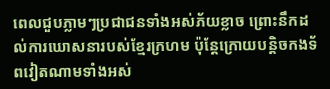ពេលជួបភ្លាមៗប្រជាជនទាំងអស់ភ័យខ្លាច ព្រោះនឹកដល់ការឃោសនារបស់ខ្មែរក្រហម ប៉ុន្តែក្រោយបន្តិចកងទ័ពវៀតណាមទាំងអស់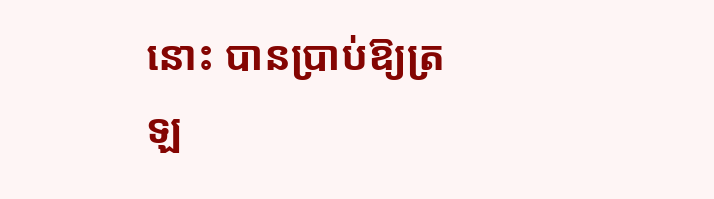នោះ បានប្រាប់ឱ្យត្រឡ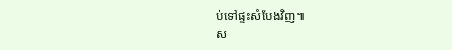ប់ទៅផ្ទះសំបែងវិញ៕
ស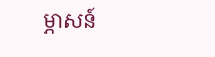ម្ភាសន៍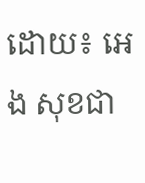ដោយ៖ អេង សុខជា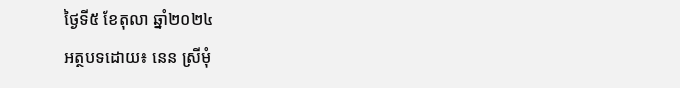ថ្ងៃទី៥ ខែតុលា ឆ្នាំ២០២៤
អត្ថបទដោយ៖ នេន ស្រីមុំ